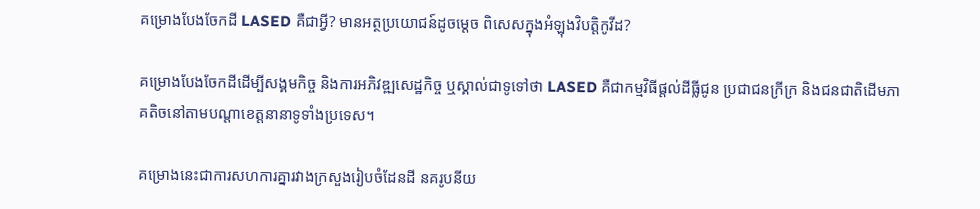គម្រោងបែងចែកដី LASED គឺជាអ្វី? មានអត្ថប្រយោជន៍ដូចម្ដេច ពិសេសក្នុងអំឡុងវិបត្តិកូវីដ?

គម្រោងបែងចែកដីដើម្បីសង្គមកិច្ច និងការអភិវឌ្ឍសេដ្ឋកិច្ច ឬស្គាល់ជាទូទៅថា LASED គឺជាកម្មវិធីផ្ដល់ដីធ្លីជូន ប្រជាជនក្រីក្រ និងជនជាតិដើមភាគតិចនៅតាមបណ្ដាខេត្តនានាទូទាំងប្រទេស។

គម្រោងនេះជាការសហការគ្នារវាងក្រសួងរៀបចំដែនដី នគរូបនីយ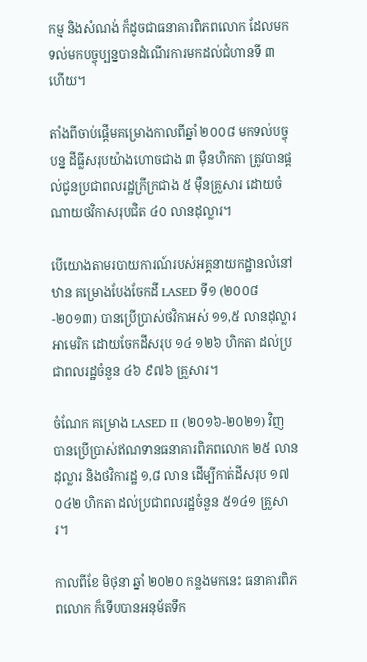កម្ម និងសំណង់ ក៏ដូចជាធនាគារពិភពលោក ដែលមកទល់មកបច្ចុប្បន្នបានដំណើរការមកដល់ជំហានទី ៣ ហើយ។

តាំងពីចាប់ផ្ដើមគម្រោងកាលពីឆ្នាំ ២០០៨ មកទល់បច្ចុបន្ន ដីធ្លីសរុបយ៉ាងហោចជាង ៣ ម៉ឺនហិកតា ត្រូវបានផ្ដល់ជូនប្រជាពលរដ្ឋក្រីក្រជាង ៥ ម៉ឺនគ្រួសារ ដោយចំណាយថវិកាសរុបជិត ៤០ លានដុល្លារ។

បើយោងតាមរបាយការណ៍របស់អគ្គនាយកដ្ឋានលំនៅឋាន គម្រោងបែងចែកដី LASED ទី១ (២០០៨-២០១៣) បានប្រើប្រាស់ថវិកាអស់ ១១,៥ លានដុល្លារអាមេរិក ដោយចែកដីសរុប ១៤ ១២៦ ហិកតា ដល់ប្រជាពលរដ្ឋចំនួន ៤៦ ៩៧៦ គ្រួសារ។

ចំណែក គម្រោង LASED II (២០១៦-២០២១) វិញ បានប្រើប្រាស់ឥណទានធនាគារពិភពលោក ២៥ លានដុល្លារ និងថវិការដ្ឋ ១,៨ លាន ដើម្បីកាត់ដីសរុប ១៧ ០៤២ ហិកតា ដល់ប្រជាពលរដ្ឋចំនួន ៥១៤១ គ្រួសារ។

កាលពីខែ មិថុនា ឆ្នាំ ២០២០ កន្លងមកនេះ ធនាគារពិភពលោក ក៏ទើបបានអនុម័តទឹក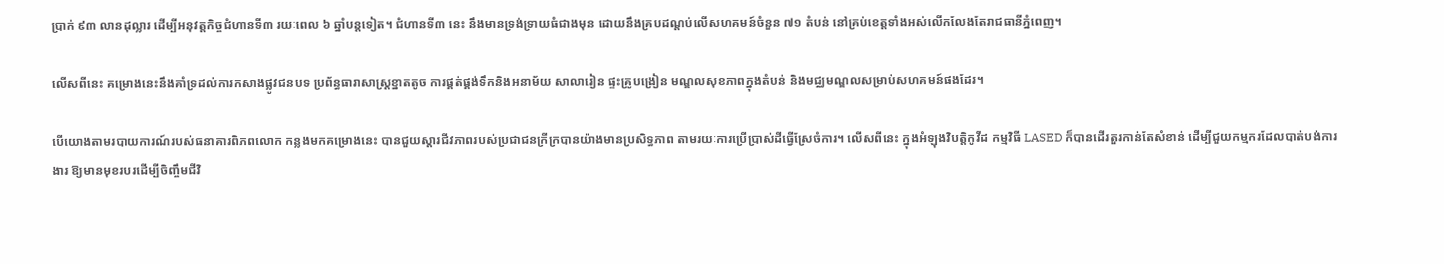ប្រាក់ ៩៣ លានដុល្លារ ដើម្បីអនុវត្តកិច្ចជំហានទី៣ រយៈពេល ៦ ឆ្នាំបន្តទៀត។ ជំហានទី៣ នេះ នឹងមានទ្រង់ទ្រាយធំជាងមុន ដោយនឹងគ្របដណ្តប់លើសហគមន៍ចំនួន ៧១ តំបន់ នៅគ្រប់ខេត្តទាំងអស់លើកលែងតែរាជធានីភ្នំពេញ។

លើសពីនេះ គម្រោងនេះនឹងគាំទ្រដល់ការកសាងផ្លូវជនបទ ប្រព័ន្ធធារាសាស្រ្តខ្នាតតូច ការផ្គត់ផ្គង់ទឹកនិងអនាម័យ សាលារៀន ផ្ទះគ្រូបង្រៀន មណ្ឌលសុខភាពក្នុងតំបន់ និងមជ្ឈមណ្ឌលសម្រាប់សហគមន៍ផងដែរ។

បើយោងតាមរបាយការណ៍របស់ធនាគារពិភពលោក កន្លងមកគម្រោងនេះ បានជួយស្ដារជីវភាពរបស់ប្រជាជនក្រីក្របានយ៉ាងមានប្រសិទ្ធភាព តាមរយៈការប្រើប្រាស់ដីធ្វើស្រែចំការ។ លើសពីនេះ ក្នុងអំឡុងវិបត្តិកូវីដ កម្មវិធី LASED ក៏បានដើរតួរកាន់តែសំខាន់ ដើម្បីជួយកម្មករដែលបាត់បង់ការងារ ឱ្យមានមុខរបរដើម្បីចិញ្ចឹមជីវិ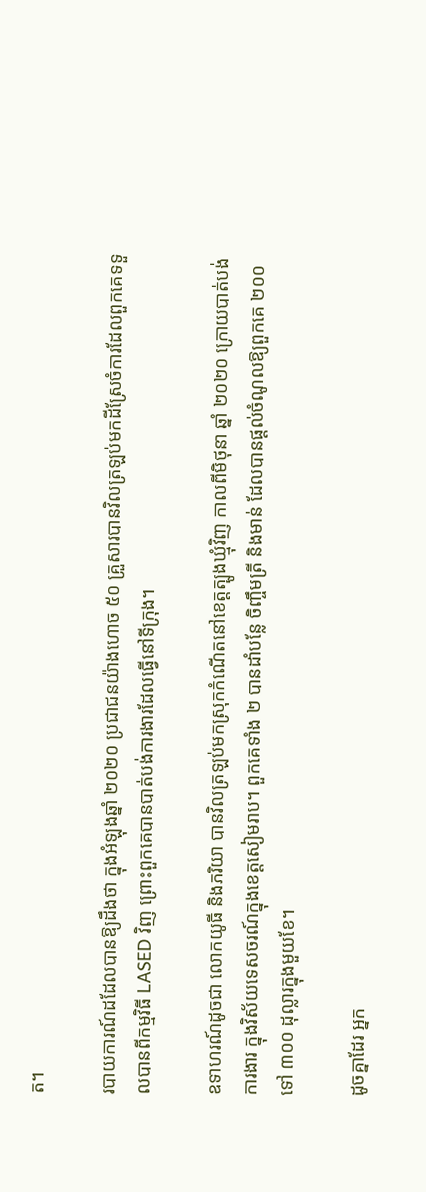ត។

របាយការណ៍ដដែលបានឱ្យដឹងថា ក្នុងអំឡុងឆ្នាំ ២០២០ ប្រជាជនយ៉ាងហោច ៥០ គ្រួសារបានវិលត្រឡប់មកដីស្រែចំការដែលពួកគេទទួលបានពីកម្មវិធី LASED វិញ ព្រោះពួកគេបានបាត់បង់ការងារដែលធ្វើនៅទីក្រុង។

ឧទាហរណ៍ដូចជា លោកយូធី និងភរិយា បានវិលត្រឡប់មកស្រុកកំណើតនៅខេត្តត្បូងឃ្មុំវិញ កាលពីមិថុនា ឆ្នាំ ២០២០ ក្រោយបាត់បង់ការងារ ក្នុងវិស័យទេសចរណ៍ក្នុងខេត្តសៀមរាប។ ពួកគេទាំង ២ បានដាំបន្លែ ចិញ្ចឹមត្រី និងមាន់ ដែលបានផ្ដល់ចំណូលឱ្យពួកគេ ២០០ ទៅ ៣០០ ដុល្លារក្នុងមួយខែ។

ដូចគ្នាដែរ អ្នក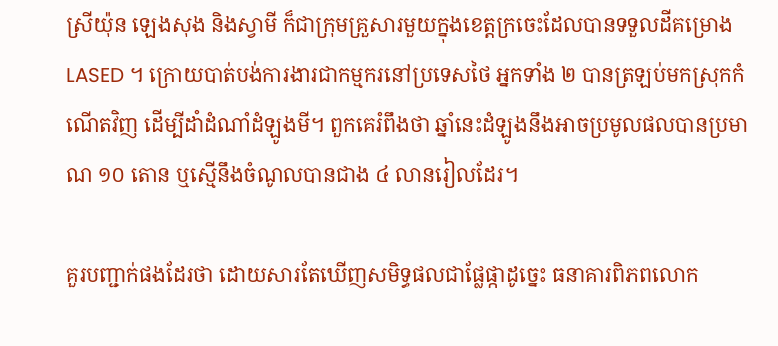ស្រីយ៉ុន ឡេងសុង និងស្វាមី ក៏ជាក្រុមគ្រួសារមួយក្នុងខេត្តក្រចេះដែលបានទទួលដីគម្រោង LASED ។ ក្រោយបាត់បង់ការងារជាកម្មករនៅប្រទេសថៃ អ្នកទាំង ២ បានត្រឡប់មកស្រុកកំណើតវិញ ដើម្បីដាំដំណាំដំឡូងមី។ ពួកគេរំពឹងថា ឆ្នាំនេះដំឡូងនឹងអាចប្រមូលផលបានប្រមាណ ១០ តោន ឬស្មើនឹងចំណូលបានជាង ៤ លានរៀលដែរ។

គួរបញ្ជាក់ផងដែរថា ដោយសារតែឃើញសមិទ្ធផលជាផ្លែផ្កាដូច្នេះ ធនាគារពិភពលោក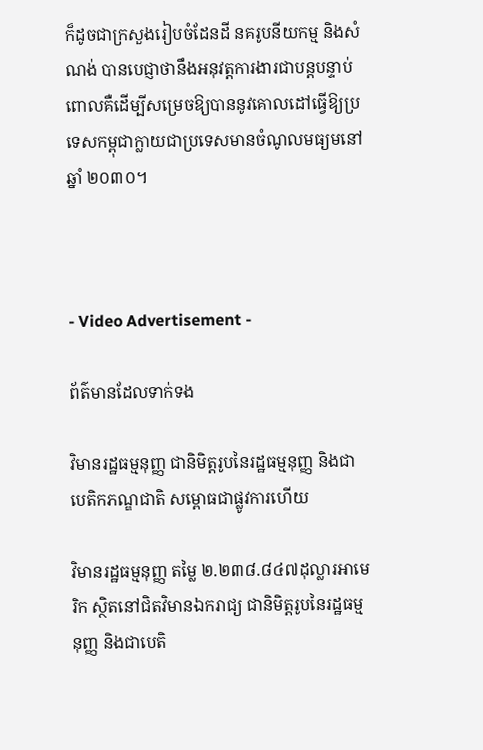ក៏ដូចជាក្រសួងរៀបចំដែនដី នគរូបនីយកម្ម និងសំណង់ បានបេជ្ញាថានឹងអនុវត្តការងារជាបន្តបន្ទាប់ ពោលគឺដើម្បីសម្រេចឱ្យបាននូវគោលដៅធ្វើឱ្យប្រទេសកម្ពុជាក្លាយជាប្រទេសមានចំណូលមធ្យមនៅឆ្នាំ ២០៣០។



- Video Advertisement -

ព័ត៌មានដែលទាក់ទង

វិមានរដ្ឋធម្មនុញ្ញ ជានិមិត្តរូបនៃរដ្ឋធម្មនុញ្ញ និងជាបេតិកភណ្ឌជាតិ សម្ពោធជាផ្លូវការហើយ

វិមានរដ្ឋធម្មនុញ្ញ តម្លៃ ២.២៣៨.៨៤៧ដុល្លារអាមេរិក ស្ថិតនៅជិតវិមានឯករាជ្យ ជានិមិត្តរូបនៃរដ្ឋធម្មនុញ្ញ និងជាបេតិ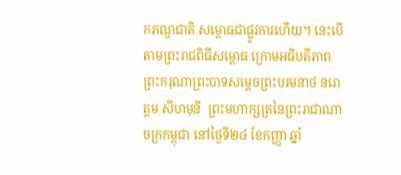កភណ្ឌជាតិ សម្ពោធជាផ្លូវការហើយ។ នេះបើតាមព្រះរាជពិធីសម្ពោធ ក្រោមអធិបតីភាពព្រះករុណាព្រះបាទសម្ដេចព្រះបរមនាថ នរោត្តម សីហមុនី  ព្រះមហាក្សត្រនៃព្រះរាជាណាចក្រកម្ពុជា នៅថ្ងៃទី២៤ ខែកញ្ញា ឆ្នាំ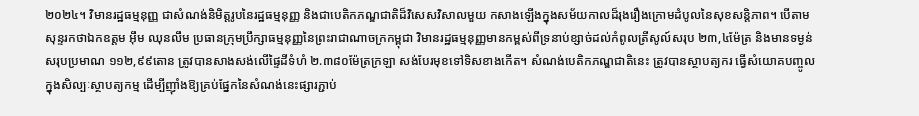២០២៤។ វិមានរដ្ឋធម្មនុញ្ញ ជាសំណង់និមិត្តរូបនៃរដ្ឋធម្មនុញ្ញ និងជាបេតិកភណ្ឌជាតិដ៏វិសេសវិសាលមួយ កសាងឡើងក្នុងសម័យកាលដ៏រុងរឿងក្រោមដំបូលនៃសុខសន្តិភាព។ បើតាមសុន្ទរកថាឯកឧត្តម អ៊ឹម ឈុនលឹម ប្រធានក្រុមប្រឹក្សាធម្មនុញ្ញនៃព្រះរាជាណាចក្រកម្ពុជា វិមានរដ្ឋធម្មនុញ្ញមានកម្ពស់ពីទ្រនាប់ខ្សាច់ដល់កំពូលត្រីសូល៍សរុប ២៣,៤ម៉ែត្រ និងមានទម្ងន់សរុបប្រមាណ ១១២,៩៩តោន ត្រូវបានសាងសង់លើផ្ទៃដីទំហំ ២.៣៨០ម៉ែត្រក្រឡា សង់បែរមុខទៅទិសខាងកើត។ សំណង់បេតិកភណ្ឌជាតិនេះ ត្រូវបានស្ថាបត្យករ ធ្វើសំយោគបញ្ចូលក្នុងសិល្បៈស្ថាបត្យកម្ម ដើម្បីញ៉ាំងឱ្យគ្រប់ផ្នែកនៃសំណង់នេះផ្សារភ្ជាប់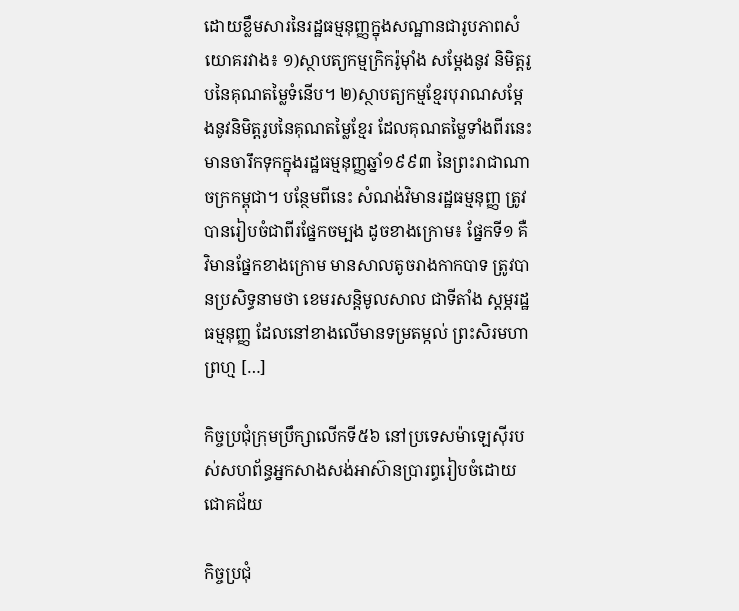ដោយខ្លឹមសារនៃរដ្ឋធម្មនុញ្ញក្នុងសណ្ឋានជារូបភាពសំយោគរវាង៖ ១)ស្ថាបត្យកម្មក្រិករ៉ូម៉ាំង សម្ដែងនូវ និមិត្តរូបនៃគុណតម្លៃទំនើប។ ២)ស្ថាបត្យកម្មខ្មែរបុរាណសម្ដែងនូវនិមិត្តរូបនៃគុណតម្លៃខ្មែរ ដែលគុណតម្លៃទាំងពីរនេះ មានចារឹកទុកក្នុងរដ្ឋធម្មនុញ្ញឆ្នាំ១៩៩៣ នៃព្រះរាជាណាចក្រកម្ពុជា។ បន្ថែមពីនេះ សំណង់វិមានរដ្ឋធម្មនុញ្ញ ត្រូវបានរៀបចំជាពីរផ្នែកចម្បង ដូចខាងក្រោម៖ ផ្នែកទី១ គឺ វិមានផ្នែកខាងក្រោម មានសាលតូចរាងកាកបាទ ត្រូវបានប្រសិទ្ធនាមថា ខេមរសន្តិមូលសាល ជាទីតាំង ស្តម្ភរដ្ឋធម្មនុញ្ញ ដែលនៅខាងលើមានទម្រតម្កល់ ព្រះសិរមហាព្រហ្ម […]

កិច្ចប្រជុំក្រុមប្រឹក្សាលើកទី៥៦ នៅប្រទេសម៉ាឡេស៊ីរបស់សហព័ន្ធអ្នកសាងសង់អាស៊ានប្រារព្ធរៀបចំដោយជោគជ័យ

កិច្ចប្រជុំ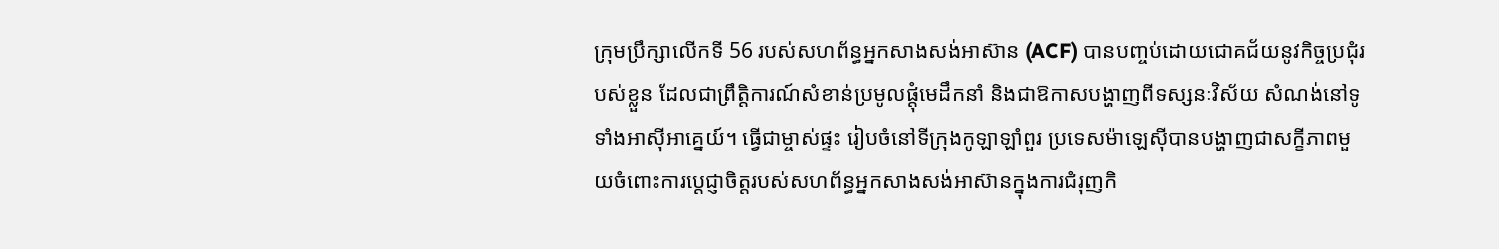ក្រុមប្រឹក្សាលើកទី 56 របស់សហព័ន្ធអ្នកសាងសង់អាស៊ាន (ACF) បានបញ្ចប់ដោយជោគជ័យនូវកិច្ចប្រជុំរបស់ខ្លួន ដែលជាព្រឹត្តិការណ៍សំខាន់ប្រមូលផ្តុំមេដឹកនាំ និងជាឱកាសបង្ហាញពីទស្សនៈវិស័យ សំណង់នៅទូទាំងអាស៊ីអាគ្នេយ៍។ ធ្វើជាម្ចាស់ផ្ទះ រៀបចំនៅទីក្រុងកូឡាឡាំពួរ ប្រទេសម៉ាឡេស៊ីបានបង្ហាញជាសក្ខីភាពមួយចំពោះការប្តេជ្ញាចិត្តរបស់សហព័ន្ធអ្នកសាងសង់អាស៊ានក្នុងការជំរុញកិ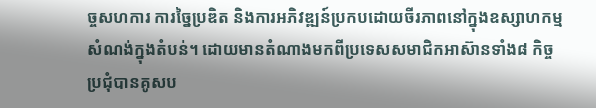ច្ចសហការ ការច្នៃប្រឌិត និងការអភិវឌ្ឍន៍ប្រកបដោយចីរភាពនៅក្នុងឧស្សាហកម្មសំណង់ក្នុងតំបន់។ ដោយមានតំណាងមកពីប្រទេសសមាជិកអាស៊ានទាំង៨ កិច្ចប្រជុំបានគូសប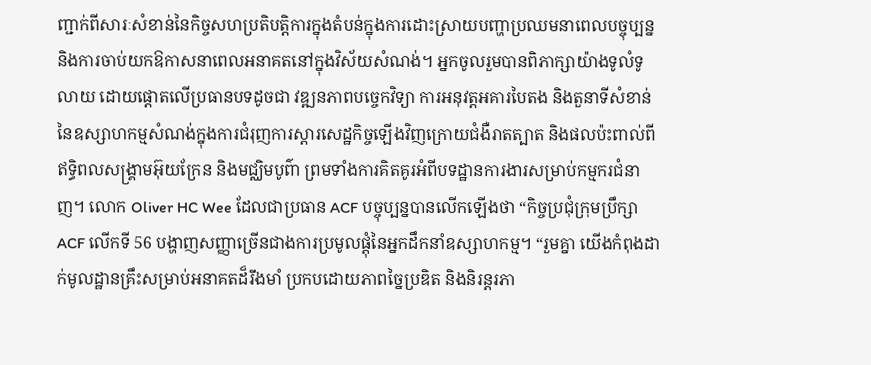ញ្ជាក់ពីសារៈសំខាន់នៃកិច្ចសហប្រតិបត្តិការក្នុងតំបន់ក្នុងការដោះស្រាយបញ្ហាប្រឈមនាពេលបច្ចុប្បន្ន និងការចាប់យកឱកាសនាពេលអនាគតនៅក្នុងវិស័យសំណង់។ អ្នកចូលរួមបានពិភាក្សាយ៉ាងទូលំទូលាយ ដោយផ្តោតលើប្រធានបទដូចជា វឌ្ឍនភាពបច្ចេកវិទ្យា ការអនុវត្តអគារបៃតង និងតួនាទីសំខាន់នៃឧស្សាហកម្មសំណង់ក្នុងការជំរុញការស្តារសេដ្ឋកិច្ចឡើងវិញក្រោយជំងឺរាតត្បាត និងផលប៉ះពាល់ពីឥទ្ធិពលសង្គ្រាមអ៊ុយក្រែន និងមជ្ឈិមបូព៌ា ព្រមទាំងការគិតគូរអំពីបទដ្ឋានការងារសម្រាប់កម្មករជំនាញ។ លោក Oliver HC Wee ដែលជាប្រធាន ACF បច្ចុប្បន្នបានលើកឡើងថា “កិច្ចប្រជុំក្រុមប្រឹក្សា ACF លើកទី 56 បង្ហាញសញ្ញាច្រើនជាងការប្រមូលផ្តុំនៃអ្នកដឹកនាំឧស្សាហកម្ម។ “រួមគ្នា យើងកំពុងដាក់មូលដ្ឋានគ្រឹះសម្រាប់អនាគតដ៏រឹងមាំ ប្រកបដោយភាពច្នៃប្រឌិត និងនិរន្តរភា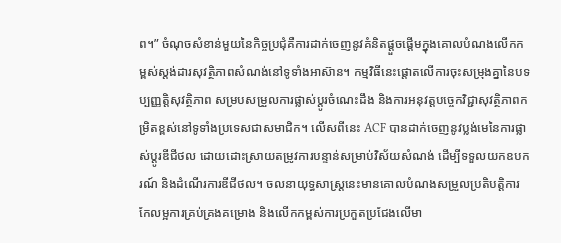ព។” ចំណុចសំខាន់មួយនៃកិច្ចប្រជុំគឺការដាក់ចេញនូវគំនិតផ្តួចផ្តើមក្នុងគោលបំណងលើកកម្ពស់ស្តង់ដារសុវត្ថិភាពសំណង់នៅទូទាំងអាស៊ាន។ កម្មវិធីនេះផ្តោតលើការចុះសម្រុងគ្នានៃបទប្បញ្ញត្តិសុវត្ថិភាព សម្របសម្រួលការផ្លាស់ប្តូរចំណេះដឹង និងការអនុវត្តបច្ចេកវិជ្ជាសុវត្ថិភាពកម្រិតខ្ពស់នៅទូទាំងប្រទេសជាសមាជិក។ លើសពីនេះ ACF បានដាក់ចេញនូវប្លង់មេនៃការផ្លាស់ប្តូរឌីជីថល ដោយដោះស្រាយតម្រូវការបន្ទាន់សម្រាប់វិស័យសំណង់ ដើម្បីទទួលយកឧបករណ៍ និងដំណើរការឌីជីថល។ ចលនាយុទ្ធសាស្ត្រនេះមានគោលបំណងសម្រួលប្រតិបត្តិការ កែលម្អការគ្រប់គ្រងគម្រោង និងលើកកម្ពស់ការប្រកួតប្រជែងលើមា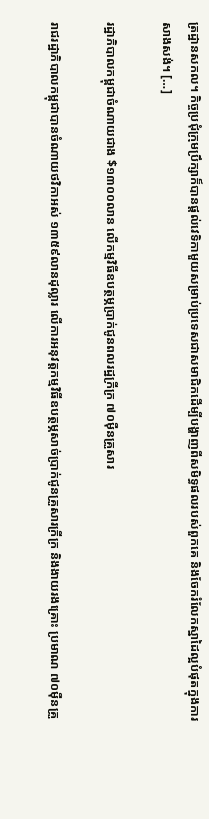ត្រដ្ឋានសកល។ កិច្ចប្រជុំក្រុមប្រឹក្សាក៏បានផ្តល់វេទិកាមួយសម្រាប់ប្រទេសជាសមាជិកដើម្បីបង្ហាញពីសមិទ្ធផលរបស់ពួកគេ និងចែករំលែកស្នាដៃល្អបំផុតក្នុងការសាងសង់។ […]

រដ្ឋាភិបាលកម្ពុជាចំណាយជាង $១៣០០លាន លើកម្មវិធីឧបត្ថម្ភប្រាក់ជូនពលរដ្ឋក្រីក្រ ៧០ម៉ឺនគ្រួសារ

រាជរដ្ឋាភិបាលកម្ពុជាបានចំណាយថវិកាអស់ ១៣៥៩លានដុល្លារ លើការអនុវត្តកម្មវិធីឧបត្ថម្ភសាច់ប្រាក់ជូនគ្រួសារក្រីក្រ និងងាយរងគ្រោះ ប្រមាណ ៧០ម៉ឺនគ្រួ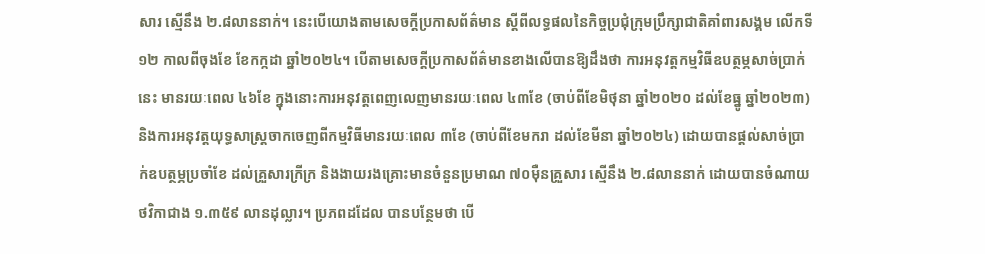សារ ស្មើនឹង ២.៨លាននាក់។ នេះបើយោងតាមសេចក្ដីប្រកាសព័ត៌មាន ស្ដីពីលទ្ធផលនៃកិច្ចប្រជុំក្រុមប្រឹក្សាជាតិគាំពារសង្គម លើកទី១២ កាលពីចុងខែ ខែកក្កដា ឆ្នាំ២០២៤។ បើតាមសេចក្ដីប្រកាសព័ត៌មានខាងលើបានឱ្យដឹងថា ការអនុវត្តកម្មវិធីឧបត្ថម្ភសាច់ប្រាក់នេះ មានរយៈពេល ៤៦ខែ ក្នុងនោះការអនុវត្តពេញលេញមានរយៈពេល ៤៣ខែ (ចាប់ពីខែមិថុនា ឆ្នាំ២០២០ ដល់ខែធ្នូ ឆ្នាំ២០២៣) និងការអនុវត្តយុទ្ធសាស្រ្តចាកចេញពីកម្មវិធីមានរយៈពេល ៣ខែ (ចាប់ពីខែមករា ដល់ខែមីនា ឆ្នាំ២០២៤) ដោយបានផ្តល់សាច់ប្រាក់ឧបត្ថម្ភប្រចាំខែ ដល់គ្រួសារក្រីក្រ និងងាយរងគ្រោះមានចំនួនប្រមាណ ៧០ម៉ឺនគ្រួសារ ស្មើនឹង ២.៨លាននាក់ ដោយបានចំណាយថវិកាជាង ១.៣៥៩ លានដុល្លារ។ ប្រភពដដែល បានបន្ថែមថា បើ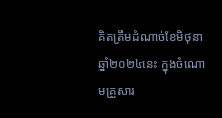គិតត្រឹមដំណាច់ខែមិថុនា ឆ្នាំ២០២៤នេះ ក្នុងចំណោមគ្រួសារ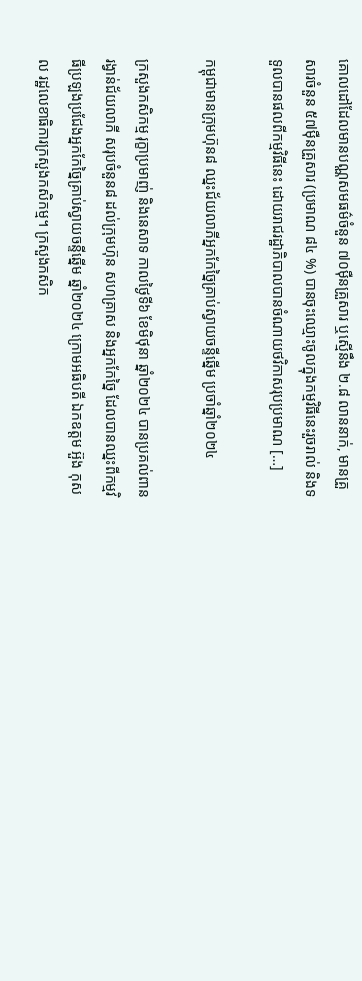គោលដៅដែលមានបណ្ណសមធម៌ចំនួន ៧០ម៉ឺនគ្រួសារ ឬស្មើនឹង ២.៨ លាននាក់, មានគ្រួសារចំនួន ៥៧ម៉ឺនគ្រួសារ (ប្រមាណ ៨៤ %) បានចុះឈ្មោះចូលក្នុងកម្មវិធីនេះរួចរាល់ និងទទួលបានផលពីកម្មវិធីនេះ ដោយរាជរដ្ឋាភិបាលបានចំណាយថវិកាសរុបប្រមាណ […]

កម្ពុជាមានក្រុមហ៊ុន៨ ឈ្នះជ័យលាភីអ្នកកែច្នៃគ្រាប់ស្វាយចន្ទីឆ្នើម ប្រចាំឆ្នាំ២០២៤

ក្រសួងកសិកម្ម រុក្ខាប្រមាញ់ និងនេសាទ កាលថ្ងៃទី៦ ខែមិថុនា ឆ្នាំ២០២៤ បានប្រគល់ពានរង្វាន់ជ័យលាភី សរុបចំនួន៨ ដល់ក្រុមហ៊ុន សហគ្រាស និងអ្នកកែច្នៃ ដែលបានឈ្នះពីកម្មវិធីប្រឡងប្រជែងអ្នកកែច្នៃគ្រាប់ស្វាយចន្ទីឆ្នើម ឆ្នាំ២០២៤ ក្រោមអធិបតី ឯកឧត្តម អ៊ួង កុសល រដ្ឋលេខាធិការក្រសួងកសិកម្ម។ ក្រសួងកសិក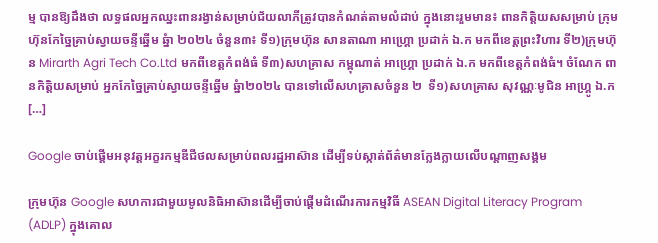ម្ម បានឱ្យដឹងថា លទ្ធផលអ្នកឈ្នះពានរង្វាន់សម្រាប់ជ័យលាភីត្រូវបានកំណត់តាមលំដាប់ ក្នុងនោះរួមមាន៖ ពានកិត្តិយសសម្រាប់ ក្រុមហ៊ុនកែច្នៃគ្រាប់ស្វាយចន្ទីឆ្នើម ឆ្នំា ២០២៤ ចំនួន៣៖ ទី១)ក្រុមហ៊ុន សានតាណា អាហ្រ្គោ ប្រដាក់ ឯ.ក មកពីខេត្តព្រះវិហារ ទី២)ក្រុមហ៊ុន Mirarth Agri Tech Co.Ltd មកពីខេត្តកំពង់ធំ ទី៣)សហគ្រាស កម្ពុណាត់ អាហ្រ្គោ ប្រដាក់ ឯ.ក មកពីខេត្តកំពង់ធំ។ ចំណែក ពានកិត្តិយសម្រាប់ អ្នកកែច្នៃគ្រាប់ស្វាយចន្ទីឆ្នើម ឆ្នំា២០២៤ បានទៅលើសហគ្រាសចំនួន ២  ទី១)សហគ្រាស សុវណ្ណៈមូជិន អាហ្រ្គូ ឯ.ក […]

Google ចាប់ផ្តើមអនុវត្តអក្ខរកម្មឌីជីថលសម្រាប់ពលរដ្ឋអាស៊ាន ដើម្បីទប់ស្កាត់ព័ត៌មានក្លែងក្លាយលើបណ្តាញសង្គម

ក្រុមហ៊ុន Google សហការជាមួយមូលនិធិអាស៊ានដើម្បីចាប់ផ្តើមដំណើរការកម្មវិធី ASEAN Digital Literacy Program (ADLP) ក្នុងគោល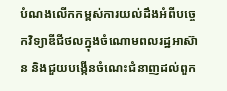បំណងលើកកម្ពស់ការយល់ដឹងអំពីបច្ចេកវិទ្យាឌីជីថលក្នុងចំណោមពលរដ្ឋអាស៊ាន និងជួយបង្កើនចំណេះជំនាញដល់ពួក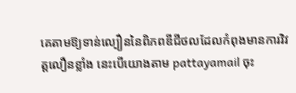គេតាមឱ្យទាន់ល្បឿននៃពិភពឌីជីថលដែលកំពុងមានការវិវត្តលឿនខ្លាំង នេះបើយោងតាម pattayamail ចុះ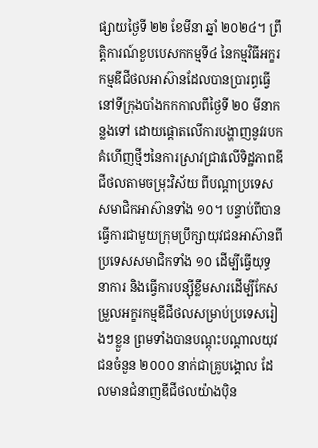ផ្សាយថ្ងៃទី ២២ ខែមីនា ឆ្នាំ ២០២៤។ ព្រឹត្តិការណ៍ខួបបេសកកម្មទី៤ នៃកម្មវិធីអក្ខរកម្មឌីជីថលអាស៊ានដែលបានប្រារព្ធធ្វើនៅទីក្រុងបាំងកកកាលពីថ្ងៃទី ២០ មីនាកន្លងទៅ ដោយផ្តោតលើការបង្ហាញនូវរបកគំហើញថ្មីៗនៃការស្រាវជ្រាវលើទិដ្ឋភាពឌីជីថលតាមចម្រុះវិស័យ ពីបណ្តាប្រទេសសមាជិកអាស៊ានទាំង ១០។ បន្ទាប់ពីបានធ្វើការជាមួយក្រុមប្រឹក្សាយុវជនអាស៊ានពីប្រទេសសមាជិកទាំង ១០ ដើម្បីធ្វើយុទ្ធនាការ និងធ្វើការបន្ស៊ីខ្លឹមសារដើម្បីកែសម្រួលអក្ខរកម្មឌីជីថលសម្រាប់ប្រទេសរៀងៗខ្លួន ព្រមទាំងបានបណ្ដុះបណ្ដាលយុវជនចំនួន ២០០០ នាក់ជាគ្រូបង្គោល ដែលមានជំនាញឌីជីថលយ៉ាងប៉ិន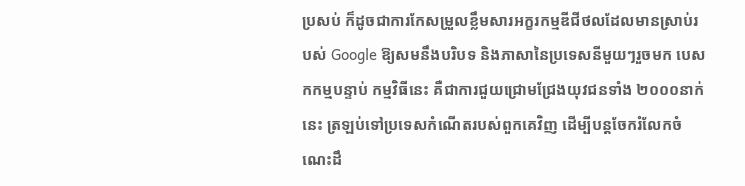ប្រសប់ ក៏ដូចជាការកែសម្រួលខ្លឹមសារអក្ខរកម្មឌីជីថលដែលមានស្រាប់របស់ Google ឱ្យសមនឹងបរិបទ និងភាសានៃប្រទេសនីមួយៗរួចមក បេសកកម្មបន្ទាប់ កម្មវិធីនេះ គឺជាការជួយជ្រោមជ្រែងយុវជនទាំង ២០០០នាក់នេះ ត្រឡប់ទៅប្រទេសកំណើតរបស់ពួកគេវិញ ដើម្បីបន្តចែករំលែកចំណេះដឹ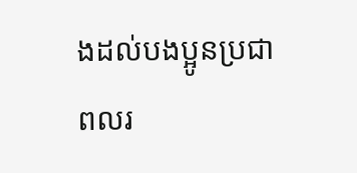ងដល់បងប្អូនប្រជាពលរ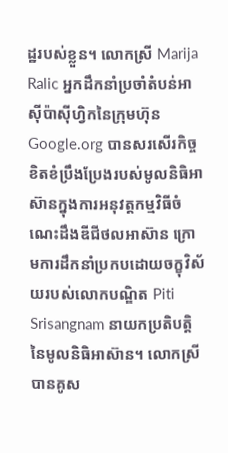ដ្ឋរបស់ខ្លួន។ លោកស្រី Marija Ralic អ្នកដឹកនាំប្រចាំតំបន់អាស៊ីប៉ាស៊ីហ្វិកនៃក្រុមហ៊ុន Google.org បានសរសើរកិច្ចខិតខំប្រឹងប្រែងរបស់មូលនិធិអាស៊ានក្នុងការអនុវត្តកម្មវិធីចំណេះដឹងឌីជីថលអាស៊ាន ក្រោមការដឹកនាំប្រកបដោយចក្ខុវិស័យរបស់លោកបណ្ឌិត Piti Srisangnam នាយកប្រតិបត្តិនៃមូលនិធិអាស៊ាន។ លោកស្រីបានគូស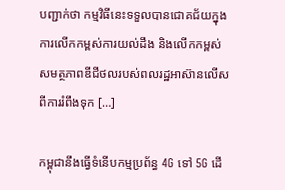បញ្ជាក់ថា កម្មវិធីនេះទទួលបានជោគជ័យក្នុងការលើកកម្ពស់ការយល់ដឹង និងលើកកម្ពស់សមត្ថភាពឌីជីថលរបស់ពលរដ្ឋអាស៊ានលើសពីការរំពឹងទុក […]

កម្ពុជានឹងធ្វើទំនើបកម្មប្រព័ន្ធ 4G ទៅ 5G ដើ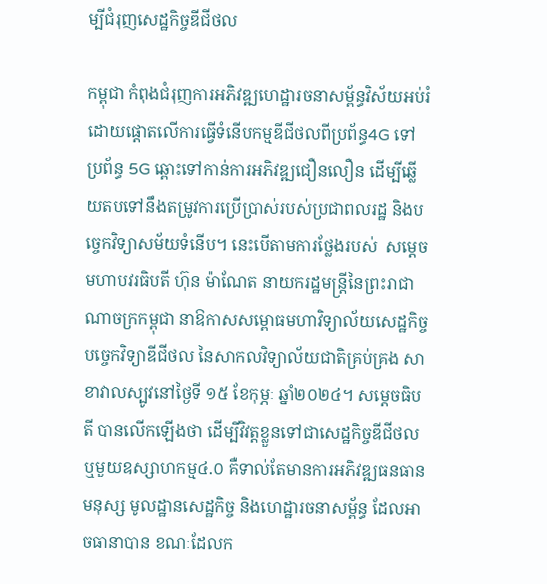ម្បីជំរុញសេដ្ឋកិច្ចឌីជីថល

កម្ពុជា កំពុងជំរុញការអភិវឌ្ឍហេដ្ឋារចនាសម្ព័ន្ធវិស័យអប់រំ ដោយផ្តោតលើការធ្វើទំនើបកម្មឌីជីថលពីប្រព័ន្ធ4G ទៅប្រព័ន្ធ 5G ឆ្ពោះទៅកាន់ការអភិវឌ្ឍជឿនលឿន ដើម្បីឆ្លើយតបទៅនឹងតម្រូវការប្រើប្រាស់របស់ប្រជាពលរដ្ឋ និងបច្ចេកវិទ្យាសម័យទំនើប។ នេះបើតាមការថ្លែងរបស់  សម្តេចមហាបវរធិបតី ហ៊ុន ម៉ាណែត នាយករដ្ឋមន្ត្រីនៃព្រះរាជាណាចក្រកម្ពុជា នាឱកាសសម្ពោធមហាវិទ្យាល័យសេដ្ឋកិច្ច បច្ចេកវិទ្យាឌីជីថល នៃសាកលវិទ្យាល័យជាតិគ្រប់គ្រង សាខាវាលស្បូវនៅថ្ងៃទី ១៥ ខែកុម្ភៈ ឆ្នាំ២០២៤។ សម្តេចធិបតី បានលើកឡើងថា ដើម្បីវិវត្តខ្លួនទៅជាសេដ្ឋកិច្ចឌីជីថល ឬមួយឧស្សាហកម្ម៤.០ គឺទាល់តែមានការអភិវឌ្ឍធនធានមនុស្ស មូលដ្ឋានសេដ្ឋកិច្ច និងហេដ្ឋារចនាសម្ព័ន្ធ ដែលអាចធានាបាន ខណៈដែលក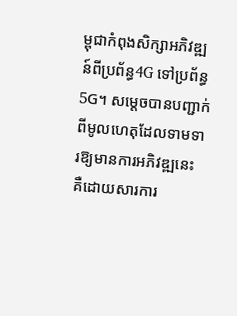ម្ពុជាកំពុងសិក្សាអភិវឌ្ឍន៍ពីប្រព័ន្ធ4G ទៅប្រព័ន្ធ 5G។ សម្តេចបានបញ្ជាក់ពីមូលហេតុដែលទាមទារឱ្យមានការអភិវឌ្ឍនេះ គឺដោយសារការ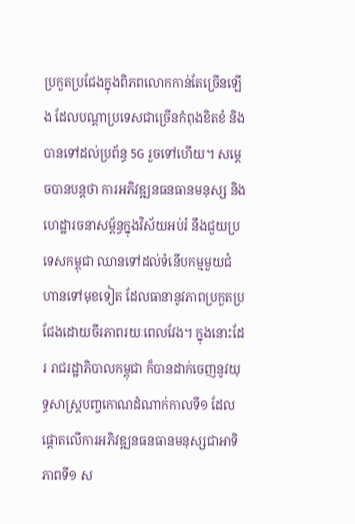ប្រកួតប្រជែងក្នុងពិភពលោកកាន់តែច្រើនឡើង ដែលបណ្តាប្រទេសជាច្រើនកំពុងខិតខំ និងបានទៅដល់ប្រព័ន្ធ 5G រួចទៅហើយ។ សម្តេចបានបន្តថា ការអភិវឌ្ឍនធនធានមនុស្ស និងហេដ្ឋារចនាសម្ព័ន្ធក្នុងវិស័យអប់រំ នឹងជួយប្រទេសកម្ពុជា ឈានទៅដល់ទំនើបកម្មមួយជំហានទៅមុខទៀត ដែលធានានូវភាពប្រកួតប្រជែងដោយចីរភាពរយៈពេលវែង។ ក្នុងនោះដែរ រាជរដ្ឋាភិបាលកម្ពុជា ក៏បានដាក់ចេញនូវយុទ្ធសាស្ត្របញ្ចកោណដំណាក់កាលទី១ ដែលផ្តោតលើការអភិវឌ្ឍនធនធានមនុស្សជាអាទិភាពទី១ ស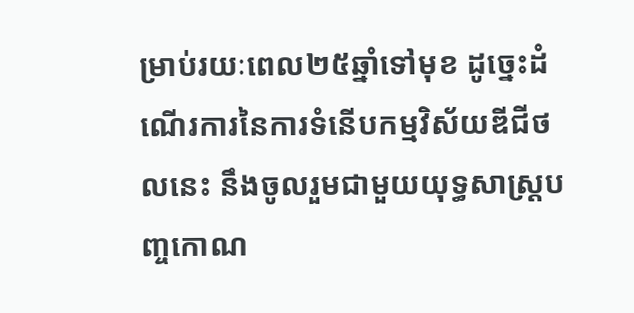ម្រាប់រយៈពេល២៥ឆ្នាំទៅមុខ ដូច្នេះដំណើរការនៃការទំនើបកម្មវិស័យឌីជីថលនេះ នឹងចូលរួមជាមួយយុទ្ធសាស្ត្របញ្ចកោណ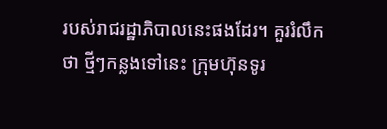របស់រាជរដ្ឋាភិបាលនេះផងដែរ។ គួររំលឹកថា ថ្មីៗកន្លងទៅនេះ ក្រុមហ៊ុនទូរ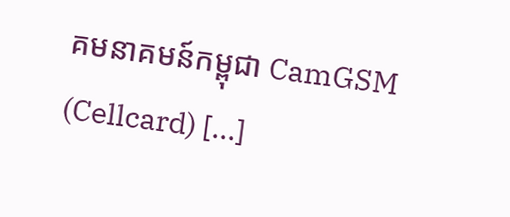គមនាគមន៍កម្ពុជា CamGSM (Cellcard) […]